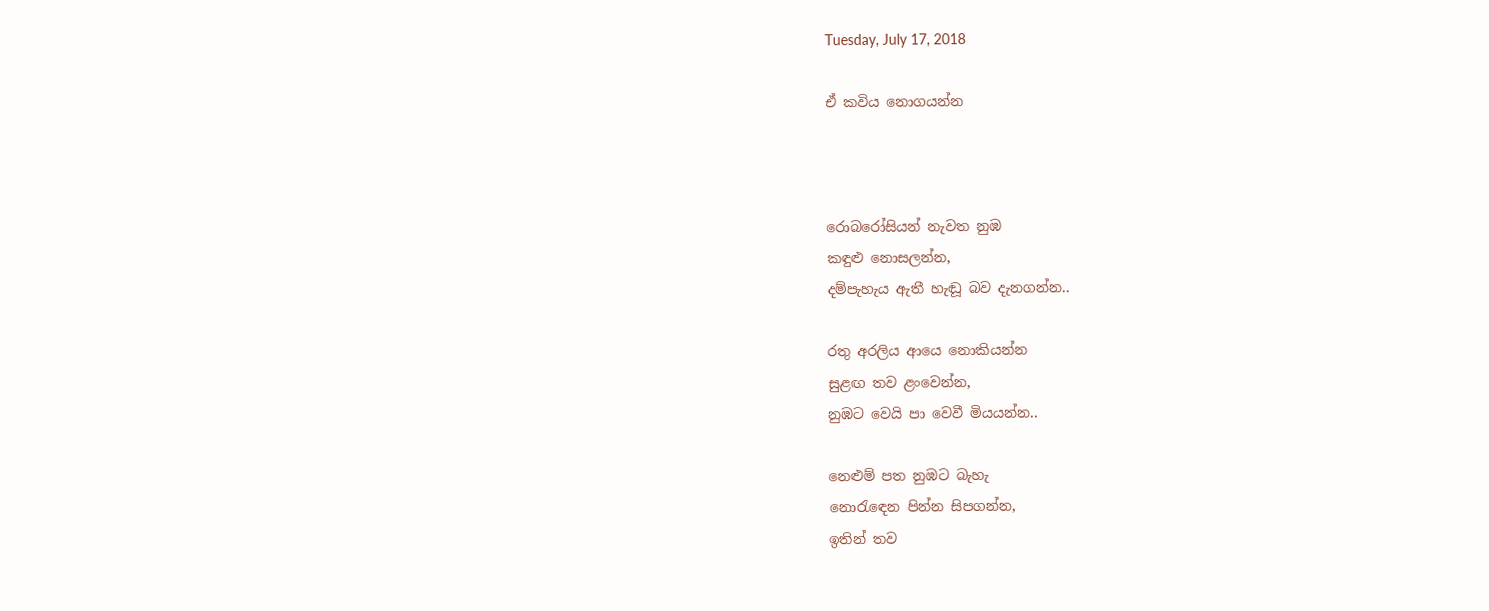Tuesday, July 17, 2018

ඒ කවිය නොගයන්න



රොබරෝසියන් නැවත නුඹ
කඳුළු නොසලන්න,
දම්පැහැය ඇතී හැඬූ බව දැනගන්න..

රතු අරලිය ආයෙ නොකියන්න
සුළඟ තව ළංවෙන්න,
නුඹට වෙයි පා වෙවී මියයන්න..

නෙළුම් පත නුඹට බැහැ
නොරැඳෙන පින්න සිපගන්න,
ඉතින් තව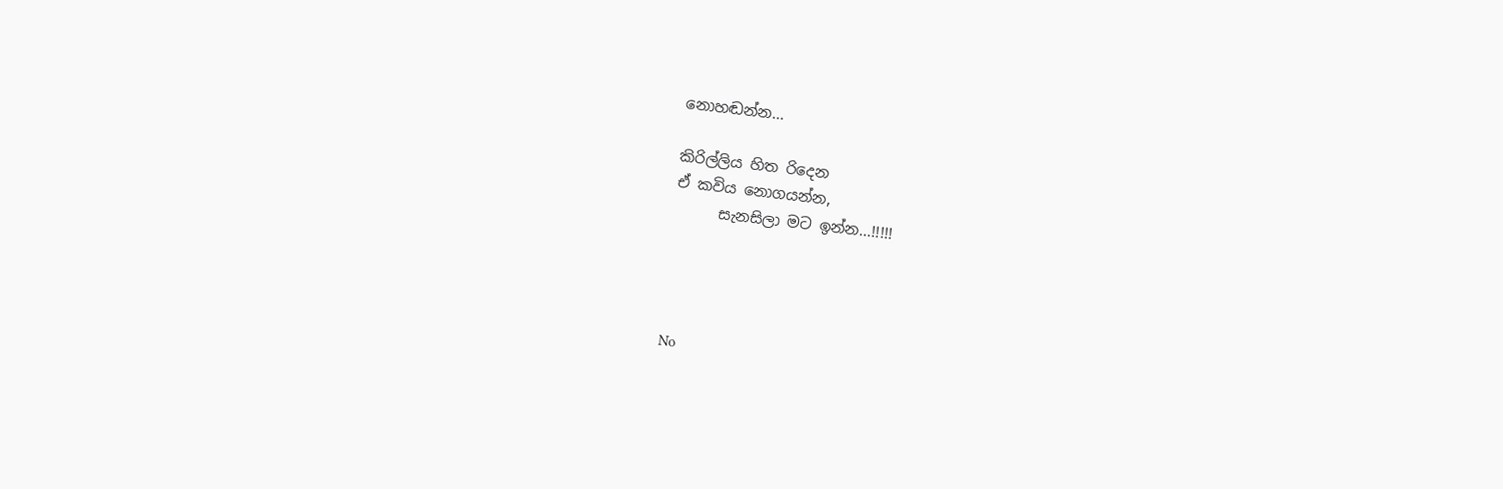නොහඬන්න...

කිරිල්ලිය හිත රිදෙන
ඒ කවිය නොගයන්න,
      සැනසිලා මට ඉන්න...!!!!!




No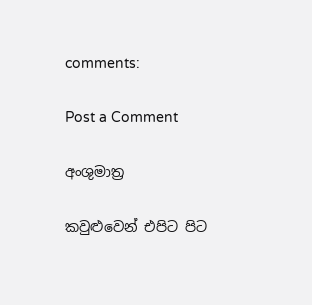comments:

Post a Comment

අංශුමාත්‍ර

කවුළුවෙන් එපිට පිට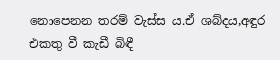නොපෙනන තරම් වැස්ස ය.ඒ ශබ්දය,අඳුර එකතු වී කැඩී බිඳී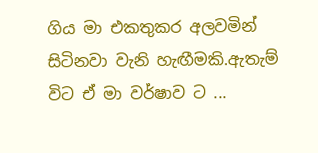ගිය මා එකතුකර අලවමින් සිටිනවා වැනි හැඟීමකි.ඇතැම් විට ඒ මා වර්ෂාව ට ...